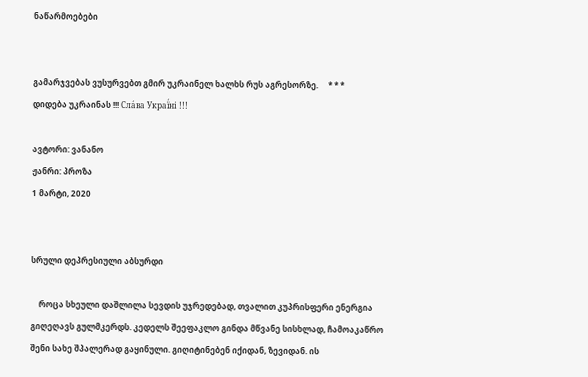ნაწარმოებები


გამარჯვებას ვუსურვებთ გმირ უკრაინელ ხალხს რუს აგრესორზე.     * * *     დიდება უკრაინას !!! Сла́ва Украї́ні !!!

ავტორი: ვანანო
ჟანრი: პროზა
1 მარტი, 2020


სრული დეპრესიული აბსურდი

    როცა სხეული დაშლილა სევდის უჯრედებად, თვალით კუპრისფერი ენერგია გიღეღავს გულმკერდს. კედელს შეეფაკლო გინდა მწვანე სისხლად, ჩამოაკაწრო შენი სახე შპალერად გაყინული. გიღიტინებენ იქიდან, ზევიდან. ის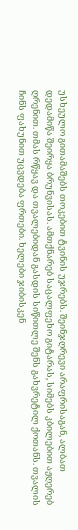უსხეულო გითამაშებს თოკებით ტვინის უჯრებს. შეინჯღრევი არაფრისაგან, ალბათ დედამიწა შეირყა ბრუნვისას. ამთქნარებ საცალფეხო გიტარას, სიმებს კბილებით აჟღერებ ღრენით. თმას რწყავ და თვალებიდან გასდის სიწითლე შენს გახვრეტილ ქოთანს. თვალის ჩინს ფახუნით უცვდება ფრთები. ხელები ჯიბისკენ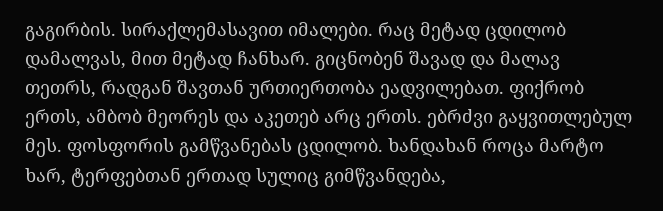გაგირბის. სირაქლემასავით იმალები. რაც მეტად ცდილობ დამალვას, მით მეტად ჩანხარ. გიცნობენ შავად და მალავ თეთრს, რადგან შავთან ურთიერთობა ეადვილებათ. ფიქრობ ერთს, ამბობ მეორეს და აკეთებ არც ერთს. ებრძვი გაყვითლებულ მეს. ფოსფორის გამწვანებას ცდილობ. ხანდახან როცა მარტო ხარ, ტერფებთან ერთად სულიც გიმწვანდება,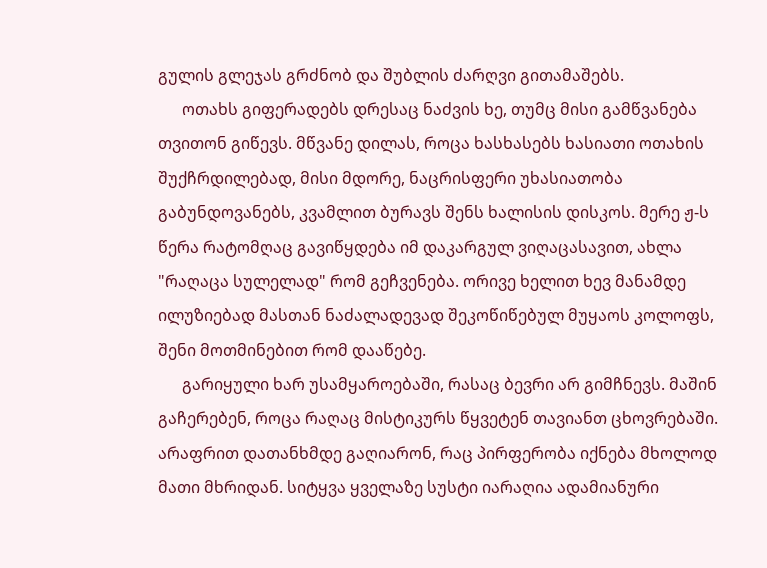გულის გლეჯას გრძნობ და შუბლის ძარღვი გითამაშებს.
      ოთახს გიფერადებს დრესაც ნაძვის ხე, თუმც მისი გამწვანება თვითონ გიწევს. მწვანე დილას, როცა ხასხასებს ხასიათი ოთახის შუქჩრდილებად, მისი მდორე, ნაცრისფერი უხასიათობა გაბუნდოვანებს, კვამლით ბურავს შენს ხალისის დისკოს. მერე ჟ-ს წერა რატომღაც გავიწყდება იმ დაკარგულ ვიღაცასავით, ახლა "რაღაცა სულელად" რომ გეჩვენება. ორივე ხელით ხევ მანამდე ილუზიებად მასთან ნაძალადევად შეკოწიწებულ მუყაოს კოლოფს, შენი მოთმინებით რომ დააწებე.
      გარიყული ხარ უსამყაროებაში, რასაც ბევრი არ გიმჩნევს. მაშინ გაჩერებენ, როცა რაღაც მისტიკურს წყვეტენ თავიანთ ცხოვრებაში. არაფრით დათანხმდე გაღიარონ, რაც პირფერობა იქნება მხოლოდ მათი მხრიდან. სიტყვა ყველაზე სუსტი იარაღია ადამიანური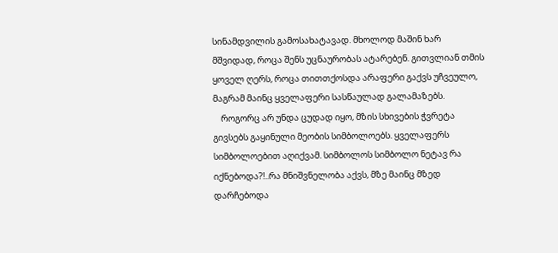სინამდვილის გამოსახატავად. მხოლოდ მაშინ ხარ მშვიდად, როცა შენს უცნაურობას ატარებენ. გითვლიან თმის ყოველ ღერს, როცა თითთქოსდა არაფერი გაქვს უჩვეულო, მაგრამ მაინც ყველაფერი სასწაულად გალამაზებს.
    როგორც არ უნდა ცუდად იყო, მზის სხივების ჭვრეტა გივსებს გაყინული მეობის სიმბოლოებს. ყველაფერს სიმბოლოებით აღიქვამ. სიმბოლოს სიმბოლო ნეტავ რა იქნებოდა?!..რა მნიშვნელობა აქვს, მზე მაინც მზედ დარჩებოდა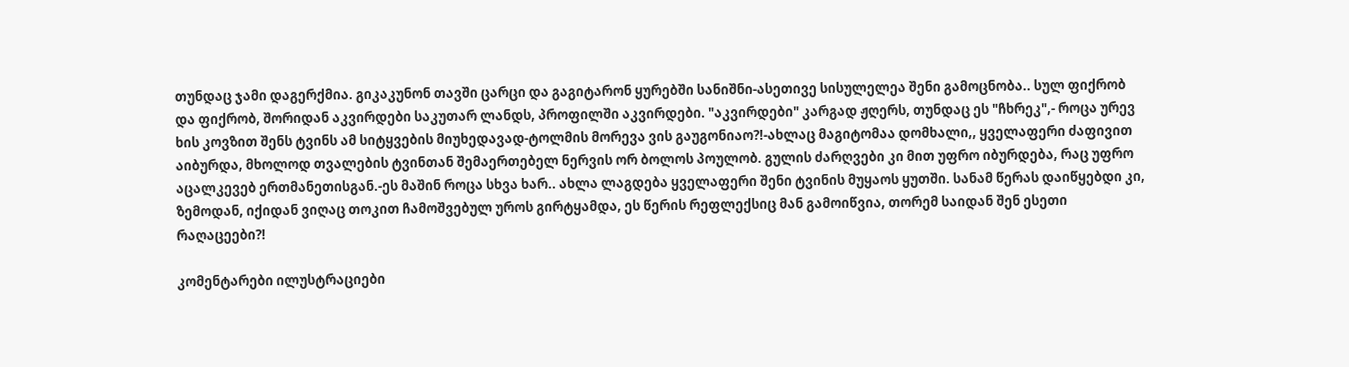თუნდაც ჯამი დაგერქმია. გიკაკუნონ თავში ცარცი და გაგიტარონ ყურებში სანიშნი-ასეთივე სისულელეა შენი გამოცნობა.. სულ ფიქრობ და ფიქრობ, შორიდან აკვირდები საკუთარ ლანდს, პროფილში აკვირდები. "აკვირდები" კარგად ჟღერს, თუნდაც ეს "ჩხრეკ",- როცა ურევ ხის კოვზით შენს ტვინს ამ სიტყვების მიუხედავად-ტოლმის მორევა ვის გაუგონიაო?!-ახლაც მაგიტომაა დომხალი,, ყველაფერი ძაფივით აიბურდა, მხოლოდ თვალების ტვინთან შემაერთებელ ნერვის ორ ბოლოს პოულობ. გულის ძარღვები კი მით უფრო იბურდება, რაც უფრო აცალკევებ ერთმანეთისგან.-ეს მაშინ როცა სხვა ხარ.. ახლა ლაგდება ყველაფერი შენი ტვინის მუყაოს ყუთში. სანამ წერას დაიწყებდი კი, ზემოდან, იქიდან ვიღაც თოკით ჩამოშვებულ უროს გირტყამდა, ეს წერის რეფლექსიც მან გამოიწვია, თორემ საიდან შენ ესეთი რაღაცეები?!

კომენტარები ილუსტრაციები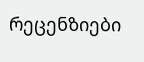რეცენზიები